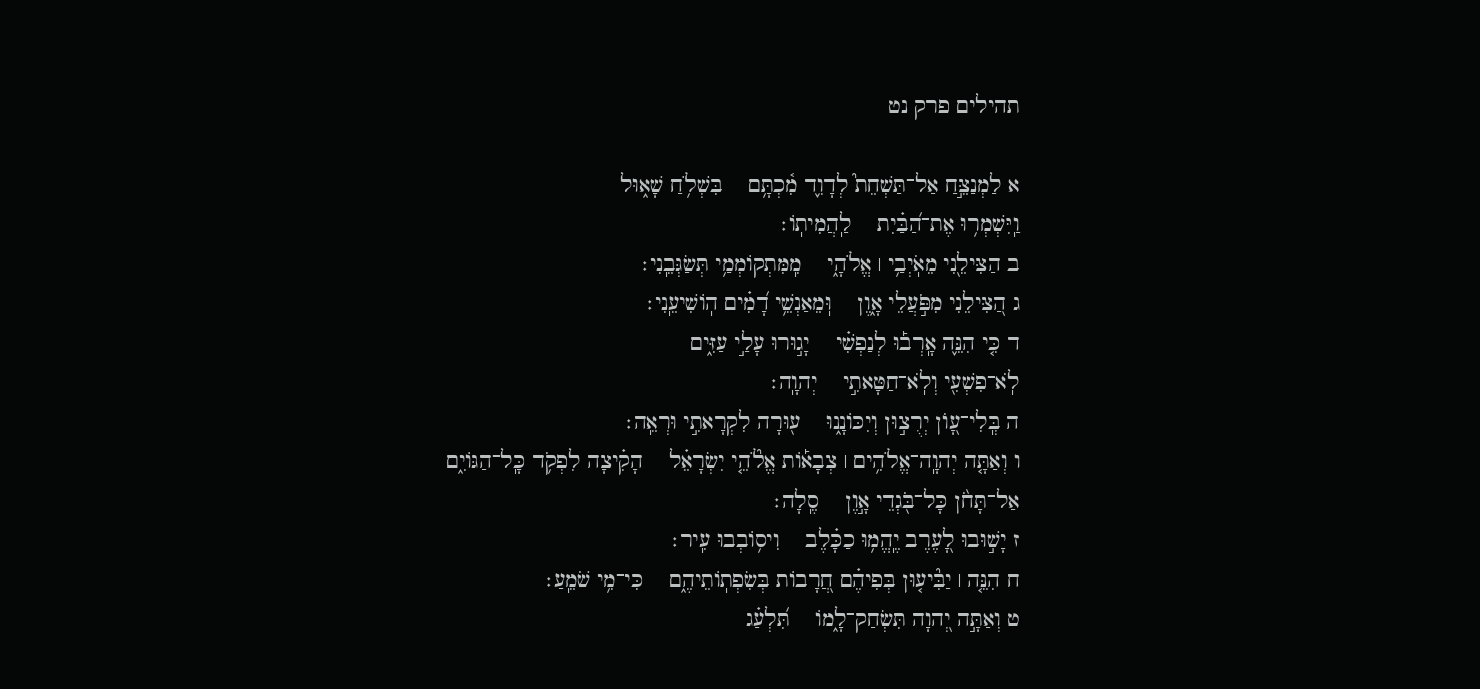תהילים פרק נט

א לַמְנַצֵּ֣חַ אַל־תַּשְׁחֵת֮ לְדָוִ֪ד מִ֫כְתָּ֥ם    בִּשְׁלֹ֥חַ שָׁא֑וּל
וַֽיִּשְׁמְר֥וּ אֶת־הַ֝בַּ֗יִת    לַֽהֲמִיתֽוֹ׃
ב הַצִּילֵ֖נִי מֵאֹֽיְבַ֥י ׀ אֱלֹהָ֑י    מִֽמִּתְקוֹמְמַ֥י תְּשַׂגְּבֵֽנִי׃
ג הַ֭צִּילֵנִי מִפֹּ֣עֲלֵי אָ֑וֶן    וּֽמֵאַנְשֵׁ֥י דָ֝מִ֗ים הֽוֹשִׁיעֵֽנִי׃
ד כִּ֤י הִנֵּ֪ה אָֽרְב֡וּ לְנַפְשִׁ֗י    יָג֣וּרוּ עָלַ֣י עַזִּ֑ים
לֹֽא־פִשְׁעִ֖י וְלֹֽא־חַטָּאתִ֣י    יְהוָֽה׃
ה בְּֽלִי־עָ֭וֺן יְרֻצ֣וּן וְיִכּוֹנָ֑נוּ    ע֖וּרָה לִקְרָאתִ֣י וּרְאֵֽה׃
ו וְאַתָּ֤ה יְהוָֽה־אֱלֹהִ֥ים ׀ צְבָא֡וֹת אֱלֹ֘הֵ֤י יִשְׂרָאֵ֗ל    הָקִ֗יצָה לִפְקֹ֥ד כָּֽל־הַגּוֹיִ֑ם
אַל־תָּחֹ֨ן כָּל־בֹּ֖גְדֵי אָ֣וֶן    סֶֽלָה׃
ז יָשׁ֣וּבוּ לָ֭עֶרֶב יֶֽהֱמ֥וּ כַכָּ֗לֶב    וִיס֥וֹבְבוּ עִֽיר׃
ח הִנֵּ֤ה ׀ יַבִּ֘יע֤וּן בְּפִיהֶ֗ם חֲ֭רָבוֹת בְּשִׂפְתֽוֹתֵיהֶ֑ם    כִּי־מִ֥י שֹׁמֵֽעַ׃
ט וְאַתָּ֣ה יְ֭הוָה תִּשְׂחַק־לָ֑מוֹ    תִּ֝לְעַ֗ג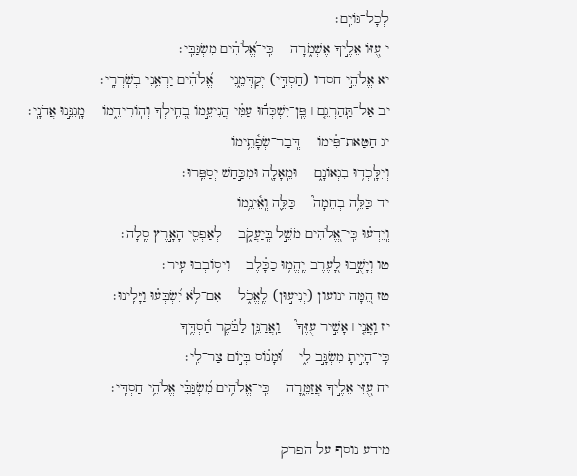לְכָל־גּוֹיִֽם׃
י עֻ֭זּוֹ אֵלֶ֣יךָ אֶשְׁמֹ֑רָה    כִּֽי־אֱ֝לֹהִ֗ים מִשְׂגַּבִּֽי׃
יא אֱלֹהֵ֣י חסדו (חַסְדִּ֣י) יְקַדְּמֵ֑נִי    אֱ֝לֹהִ֗ים יַרְאֵ֥נִי בְשֹֽׁרְרָֽי׃
יב אַל־תַּֽהַרְגֵ֤ם ׀ פֶּֽן־יִשְׁכְּח֬וּ עַמִּ֗י הֲנִיעֵ֣מוֹ בְ֭חֵֽילְךָ וְהֽוֹרִידֵ֑מוֹ    מָֽגִנֵּ֣נוּ אֲדֹנָֽי׃
יג חַטַּאת־פִּ֗ימוֹ    דְּֽבַר־שְׂפָ֫תֵ֥ימוֹ
וְיִלָּֽכְד֥וּ בִגְאוֹנָ֑ם    וּמֵֽאָלָ֖ה וּמִכַּ֣חַשׁ יְסַפֵּֽרוּ׃
יד כַּלֵּ֥ה בְחֵמָה֮    כַּלֵּ֪ה וְֽאֵ֫ינֵ֥מוֹ
וְֽיֵדְע֗וּ כִּֽי־אֱ֭לֹהִים מֹשֵׁ֣ל בְּֽיַעֲקֹ֑ב    לְאַפְסֵ֖י הָאָ֣רֶץ סֶֽלָה׃
טו וְיָשֻׁ֣בוּ לָ֭עֶרֶב יֶֽהֱמ֥וּ כַכָּ֗לֶב    וִיס֥וֹבְבוּ עִֽיר׃
טז הֵ֭מָּה ינועון (יְנִיע֣וּן) לֶֽאֱכֹ֑ל    אִם־לֹ֥א יִ֝שְׂבְּע֗וּ וַיָּלִֽינוּ׃
יז וַֽאֲנִ֤י ׀ אָשִׁ֣יר עֻזֶּךָ֮    וַֽאֲרַנֵּ֥ן לַבֹּ֗קֶר חַ֫סְדֶּ֥ךָ
כִּֽי־הָיִ֣יתָ מִשְׂגָּ֣ב לִ֑י    וּ֝מָנ֗וֹס בְּי֣וֹם צַר־לִֽי׃
יח עֻ֭זִּי אֵלֶ֣יךָ אֲזַמֵּ֑רָה    כִּֽי־אֱלֹהִ֥ים מִ֝שְׂגַּבִּ֗י אֱלֹהֵ֥י חַסְדִּֽי׃

מידע נוסף על הפרק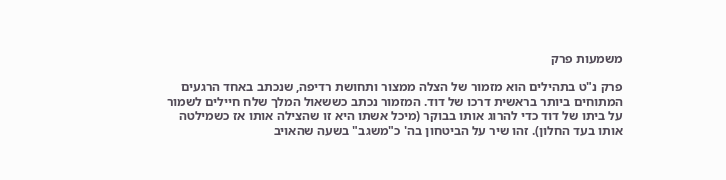משמעות פרק

פרק נ"ט בתהילים הוא מזמור של הצלה ממצור ותחושת רדיפה, שנכתב באחד הרגעים המתוחים ביותר בראשית דרכו של דוד. המזמור נכתב כששאול המלך שלח חיילים לשמור על ביתו של דוד כדי להרוג אותו בבוקר (מיכל אשתו היא זו שהצילה אותו אז כשמילטה אותו בעד החלון). זהו שיר על הביטחון בה' כ"משגב" בשעה שהאויב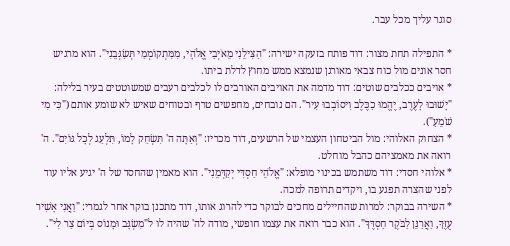סוגר עליך מכל עבר.

* התפילה תחת מצור: דוד פותח בזעקה ישירה: "הַצִּילֵנִי מֵאֹיְבַי אֱלֹהָי, מִמִּתְקוֹמְמַי תְּשַׂגְּבֵנִי". הוא מרגיש חסר אונים מול כוח צבאי מאורגן שנמצא ממש מחוץ לדלת ביתו.
* אויבים ככלבים שוטים: דוד מדמה את האויבים האורבים לו לכלבים רעבים שמשוטטים בעיר בלילה: "יָשׁוּבוּ לָעֶרֶב, יֶהֱמוּ כַכֶּלֶב וִיסוֹבְבוּ עִיר". הם נובחים, מחפשים טרף ובטוחים שאיש לא שומע אותם ("כִּי מִי שֹׁמֵעַ").
* הצחוק האלוהי: מול הביטחון העצמי של הרשעים, דוד מכריז: "וְאַתָּה ה' תִּשְׂחַק לָמוֹ, תִּלְעַג לְכָל גּוֹיִם". ה' רואה את מאמציהם כהבל מוחלט.
* אלוהי חסדי: דוד משתמש בכינוי מופלא: "אֱלֹהֵי חַסְדִּי יְקַדְּמֵנִי". הוא מאמין שהחסד של ה' יגיע אליו עוד לפני שהצרה תפגע בו, ויקדים תרופה למכה.
* השירה בבוקר: למרות שהחיילים מחכים לבוקר כדי להרוג אותו, דוד מתכנן בוקר אחר לגמרי: "וַאֲנִי אָשִׁיר עֻזֶּךָ, וַאֲרַנֵּן לַבֹּקֶר חַסְדֶּךָ". הוא כבר רואה את עצמו חופשי, מודה לה' שהיה לו ל"מִשְׂגָּב וּמָנוֹס בְּיוֹם צַר לִי".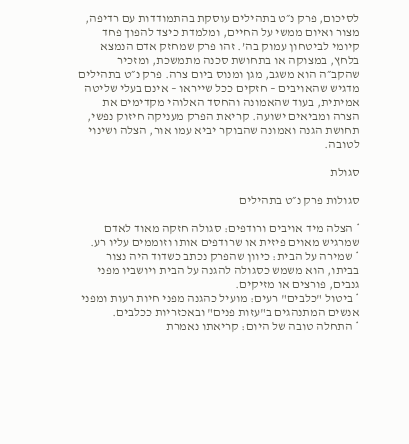לסיכום, פרק נ״ט בתהילים עוסקת בהתמודדות עם רדיפה, מצור ואיום ממשי על החיים, ומלמדת כיצד להפוך פחד קיומי לביטחון עמוק בה’. זהו פרק שמחזק אדם הנמצא בלחץ, במצוקה או בתחושת סכנה מתמשכת, ומזכיר שהקב״ה הוא משגב, מגן ומנוס ביום צרה. פרק נ״ט בתהילים מדגיש שהאויבים – חזקים ככל שייראו – אינם בעלי שליטה אמיתית, בעוד שהאמונה והחסד האלוהי מקדימים את הצרה ומביאים ישועה. קריאת הפרק מעניקה חיזוק נפשי, תחושת הגנה ואמונה שהבוקר יביא עמו אור, הצלה ושינוי לטובה.

סגולת

סגולות פרק נ״ט בתהילים

* הצלה מיד אויבים ורודפים: סגולה חזקה מאוד לאדם שמרגיש מאוים פיזית או שרודפים אותו וזוממים עליו רע.
* שמירה על הבית: כיוון שהפרק נכתב כשדוד היה נצור בביתו, הוא משמש כסגולה להגנה על הבית ויושביו מפני גנבים, פורצים או מזיקים.
* ביטול "כלבים" רעים: מועיל כהגנה מפני חיות רעות ומפני אנשים המתנהגים ב"עזות פנים" ובאכזריות ככלבים.
* התחלה טובה של היום: קריאתו נאמרת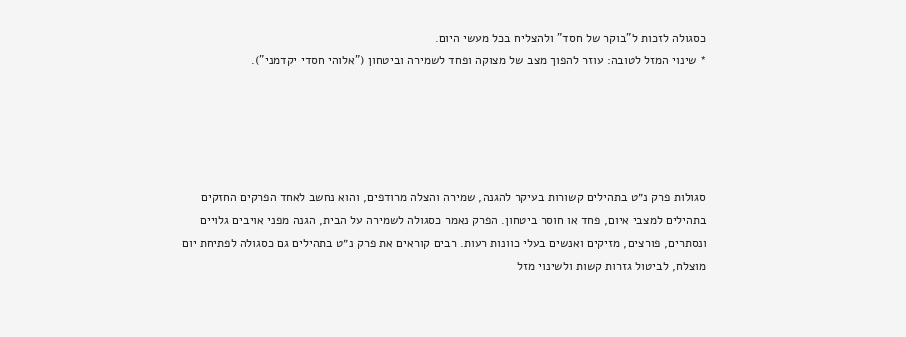כסגולה לזכות ל"בוקר של חסד" ולהצליח בכל מעשי היום.
* שינוי המזל לטובה: עוזר להפוך מצב של מצוקה ופחד לשמירה וביטחון ("אלוהי חסדי יקדמני").





סגולות פרק נ״ט בתהילים קשורות בעיקר להגנה, שמירה והצלה מרודפים, והוא נחשב לאחד הפרקים החזקים בתהילים למצבי איום, פחד או חוסר ביטחון. הפרק נאמר כסגולה לשמירה על הבית, הגנה מפני אויבים גלויים ונסתרים, פורצים, מזיקים ואנשים בעלי כוונות רעות. רבים קוראים את פרק נ״ט בתהילים גם כסגולה לפתיחת יום מוצלח, לביטול גזרות קשות ולשינוי מזל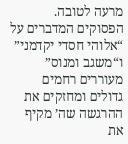מרעה לטובה. הפסוקים המדברים על “אלוהי חסדי יקדמני” ו“משגב ומנוס” מעוררים רחמים גדולים ומחזקים את ההרגשה שה’ מקיף את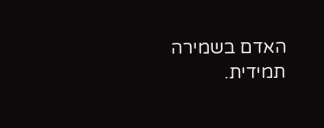האדם בשמירה תמידית.